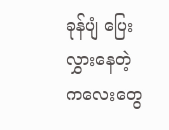ခုန်ပျံ ပြေးလွှားနေတဲ့ ကလေးတွေ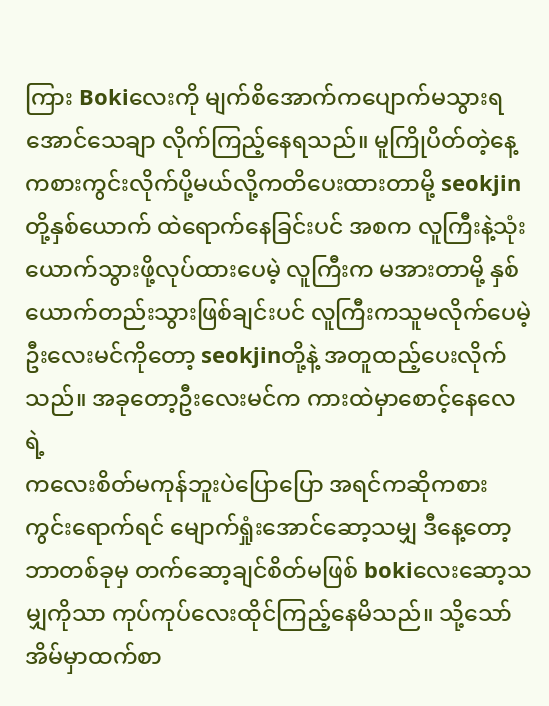ကြား Bokiလေးကို မျက်စိအောက်ကပျောက်မသွားရအောင်သေချာ လိုက်ကြည့်နေရသည်။ မူကြိုပိတ်တဲ့နေ့ကစားကွင်းလိုက်ပို့မယ်လို့ကတိပေးထားတာမို့ seokjinတို့နှစ်ယောက် ထဲရောက်နေခြင်းပင် အစက လူကြီးနဲ့သုံးယောက်သွားဖို့လုပ်ထားပေမဲ့ လူကြီးက မအားတာမို့ နှစ်ယောက်တည်းသွားဖြစ်ချင်းပင် လူကြီးကသူမလိုက်ပေမဲ့ ဦးလေးမင်ကိုတော့ seokjinတို့နဲ့ အတူထည့်ပေးလိုက်သည်။ အခုတော့ဦးလေးမင်က ကားထဲမှာစောင့်နေလေရဲ့
ကလေးစိတ်မကုန်ဘူးပဲပြောပြော အရင်ကဆိုကစားကွင်းရောက်ရင် မျောက်ရှုံးအောင်ဆော့သမျှ ဒီနေ့တော့ ဘာတစ်ခုမှ တက်ဆော့ချင်စိတ်မဖြစ် bokiလေးဆော့သမျှကိုသာ ကုပ်ကုပ်လေးထိုင်ကြည့်နေမိသည်။ သို့သော်အိမ်မှာထက်စာ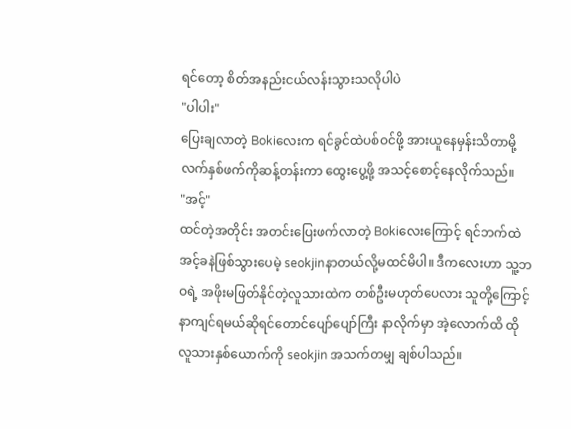ရင်တော့ စိတ်အနည်းငယ်လန်းသွားသလိုပါပဲ
"ပါပါး"
ပြေးချလာတဲ့ Bokiလေးက ရင်ခွင်ထဲပစ်ဝင်ဖို့ အားယူနေမှန်းသိတာမို့ လက်နှစ်ဖက်ကိုဆန့်တန်းကာ ထွေးပွေ့ဖို့ အသင့်စောင့်နေလိုက်သည်။
"အင့်"
ထင်တဲ့အတိုင်း အတင်းပြေးဖက်လာတဲ့ Bokiလေးကြောင့် ရင်ဘက်ထဲ အင့်ခနဲဖြစ်သွားပေမဲ့ seokjinနာတယ်လို့မထင်မိပါ။ ဒီကလေးဟာ သူ့ဘဝရဲ့ အဖိုးမဖြတ်နိုင်တဲ့လူသားထဲက တစ်ဦးမဟုတ်ပေလား သူတို့ကြောင့် နာကျင်ရမယ်ဆိုရင်တောင်ပျော်ပျော်ကြီး နာလိုက်မှာ အဲ့လောက်ထိ ထိုလူသားနှစ်ယောက်ကို seokjin အသက်တမျှ ချစ်ပါသည်။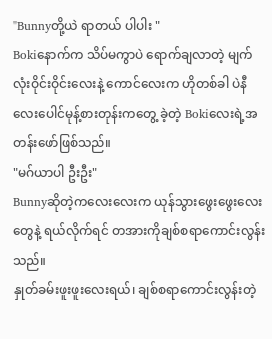"Bunnyတို့ယဲ ရာတယ် ပါပါး "
Bokiနောက်က သိပ်မကွာပဲ ရောက်ချလာတဲ့ မျက်လုံးဝိုင်းဝိုင်းလေးနဲ့ ကောင်လေးက ဟိုတစ်ခါ ပဲနီလေးပေါင်မုန့်စားတုန်းကတွေ့ ခဲ့တဲ့ Bokiလေးရဲ့အတန်းဖော်ဖြစ်သည်။
"မဂ်ယာပါ ဦးဦး"
Bunnyဆိုတဲ့ကလေးလေးက ယုန်သွားဖွေးဖွေးလေးတွေနဲ့ ရယ်လိုက်ရင် တအားကိုချစ်စရာကောင်းလွန်းသည်။
နှုတ်ခမ်းဖူးဖူးလေးရယ်၊ ချစ်စရာကောင်းလွန်းတဲ့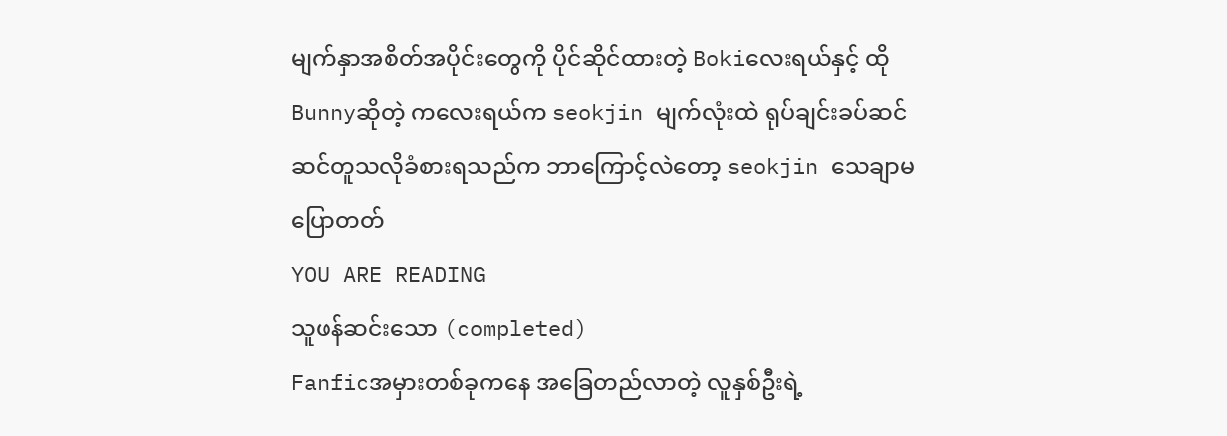မျက်နှာအစိတ်အပိုင်းတွေကို ပိုင်ဆိုင်ထားတဲ့ Bokiလေးရယ်နှင့် ထို Bunnyဆိုတဲ့ ကလေးရယ်က seokjin မျက်လုံးထဲ ရုပ်ချင်းခပ်ဆင်ဆင်တူသလိုခံစားရသည်က ဘာကြောင့်လဲတော့ seokjin သေချာမပြောတတ်
YOU ARE READING
သူဖန်ဆင်းသော (completed)
Fanficအမှားတစ်ခုကနေ အခြေတည်လာတဲ့ လူနှစ်ဦးရဲ့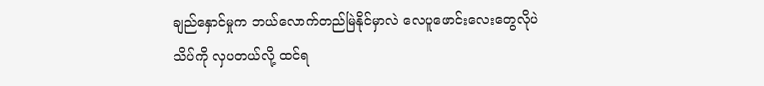ချည်နှောင်မှုက ဘယ်လောက်တည်မြဲနိုင်မှာလဲ လေပူဖောင်းလေးတွေလိုပဲ သိပ်ကို လှပတယ်လို့ ထင်ရ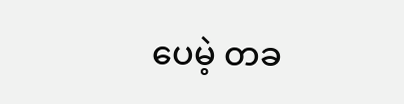ပေမဲ့ တခ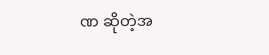ဏ ဆိုတဲ့အ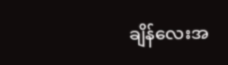ချိန်လေးအ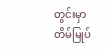တွင်းမှာ တိမ်မြုပ်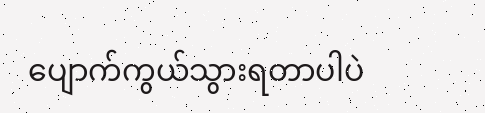ပျောက်ကွယ်သွားရတာပါပဲ